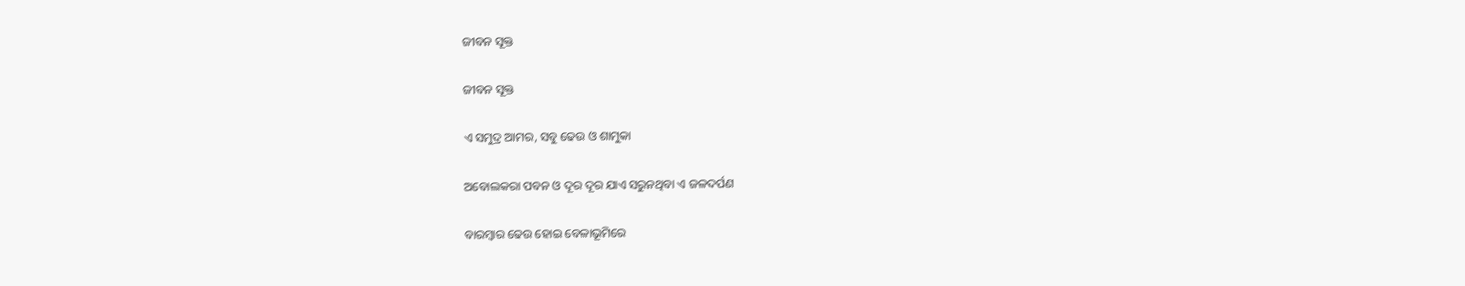ଜୀବନ ସୂକ୍ତ

ଜୀବନ ସୂକ୍ତ

ଏ ସମୁଦ୍ର ଆମର, ସବୁ ଢେଉ ଓ ଶାମୁକା

ଅବୋଲକରା ପବନ ଓ ଦୂର ଦୂର ଯାଏ ସରୁନଥିବା ଏ ଜଳଦର୍ପଣ

ବାରମ୍ବାର ଢେଉ ହୋଇ ବେଳାଭୂମିରେ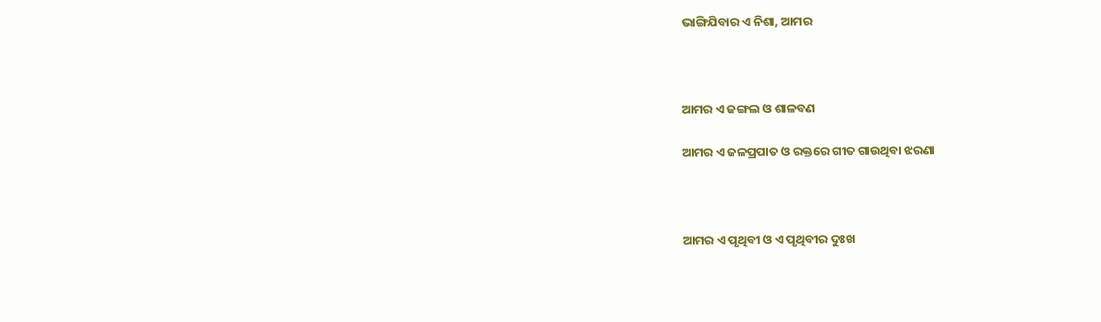ଭାଙ୍ଗିଯିବାର ଏ ନିଶା, ଆମର



ଆମର ଏ ଜଙ୍ଗଲ ଓ ଶାଳବଣ

ଆମର ଏ ଜଳପ୍ରପାତ ଓ ରକ୍ତରେ ଗୀତ ଗାଉଥିବା ଝରଣା



ଆମର ଏ ପୃଥିବୀ ଓ ଏ ପୃଥିବୀର ଦୁଃଖ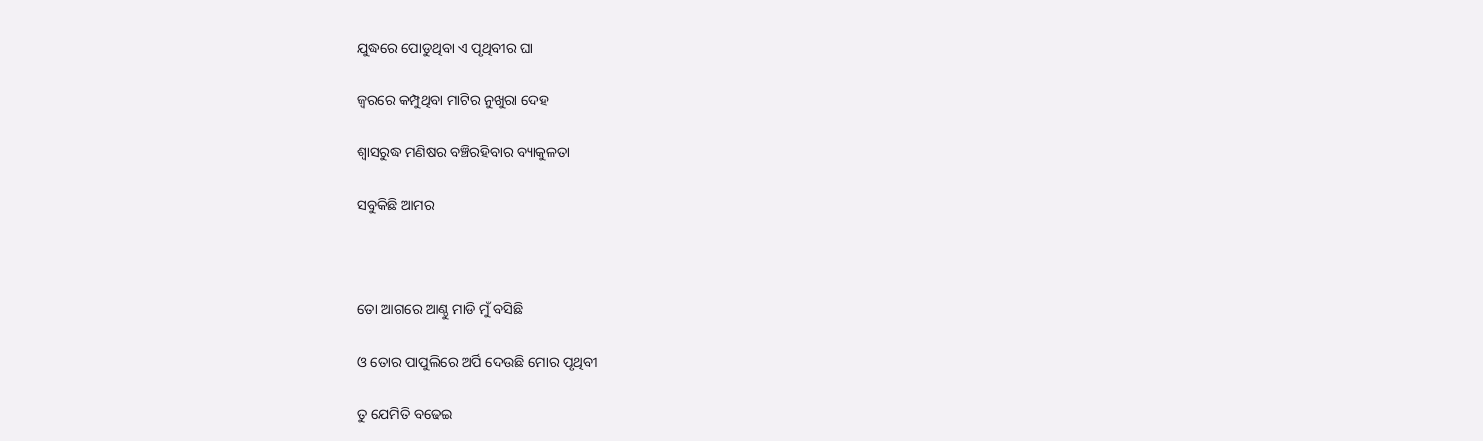ଯୁଦ୍ଧରେ ପୋଡୁଥିବା ଏ ପୃଥିବୀର ଘା

ଜ୍ବରରେ କମ୍ପୁଥିବା ମାଟିର ନୁଖୁରା ଦେହ

ଶ୍ଵାସରୁଦ୍ଧ ମଣିଷର ବଞ୍ଚିରହିବାର ବ୍ୟାକୁଳତା

ସବୁକିଛି ଆମର



ତୋ ଆଗରେ ଆଣ୍ଠୁ ମାଡି ମୁଁ ବସିଛି

ଓ ତୋର ପାପୁଲିରେ ଅର୍ପି ଦେଉଛି ମୋର ପୃଥିବୀ

ତୁ ଯେମିତି ବଢେଇ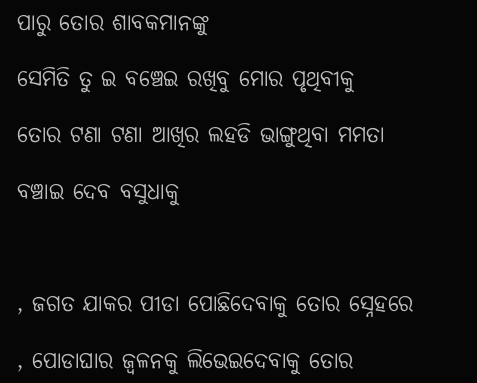ପାରୁ ତୋର ଶାବକମାନଙ୍କୁ

ସେମିତି ତୁ ଇ ବଞ୍ଚେଇ ରଖିବୁ ମୋର ପୃଥିବୀକୁ

ତୋର ଟଣା ଟଣା ଆଖିର ଲହଡି ଭାଙ୍ଗୁଥିବା ମମତା

ବଞ୍ଚାଇ ଦେବ ବସୁଧାକୁ



, ଜଗତ ଯାକର ପୀଡା ପୋଛିଦେବାକୁ ତୋର ସ୍ନେହରେ

, ପୋଡାଘାର ଜ୍ଵଳନକୁ ଲିଭେଇଦେବାକୁ ତୋର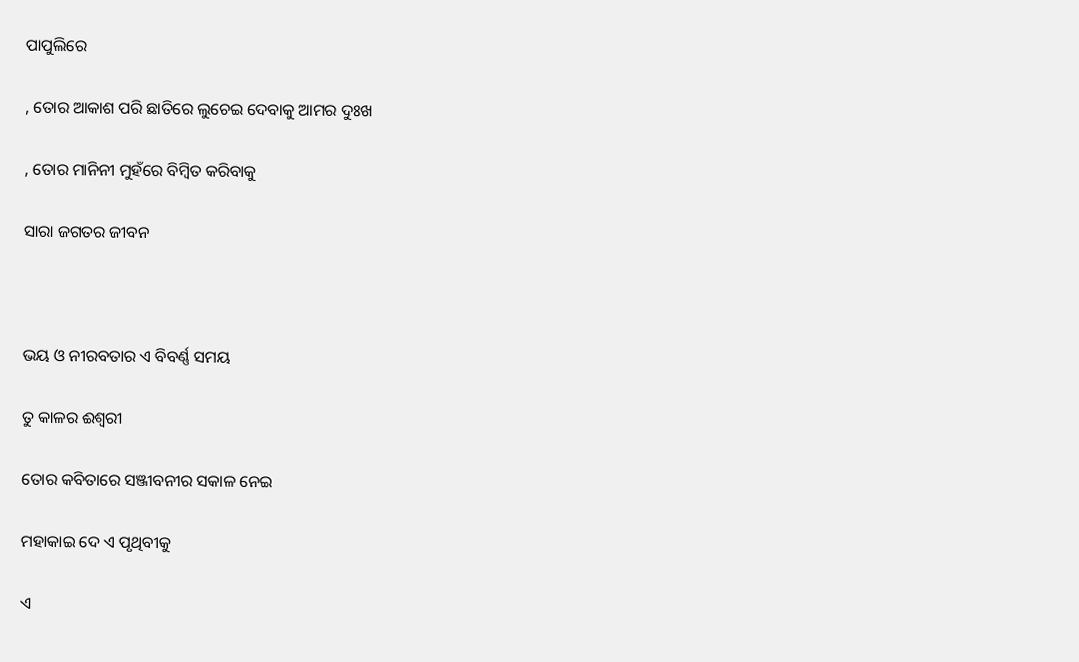ପାପୁଲିରେ

, ତୋର ଆକାଶ ପରି ଛାତିରେ ଲୁଚେଇ ଦେବାକୁ ଆମର ଦୁଃଖ

, ତୋର ମାନିନୀ ମୁହଁରେ ବିମ୍ବିତ କରିବାକୁ

ସାରା ଜଗତର ଜୀବନ



ଭୟ ଓ ନୀରବତାର ଏ ବିବର୍ଣ୍ଣ ସମୟ

ତୁ କାଳର ଈଶ୍ଵରୀ

ତୋର କବିତାରେ ସଞ୍ଜୀବନୀର ସକାଳ ନେଇ

ମହାକାଇ ଦେ ଏ ପୃଥିବୀକୁ

ଏ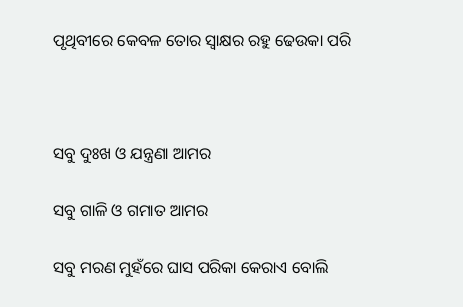ପୃଥିବୀରେ କେବଳ ତୋର ସ୍ଵାକ୍ଷର ରହୁ ଢେଉକା ପରି



ସବୁ ଦୁଃଖ ଓ ଯନ୍ତ୍ରଣା ଆମର

ସବୁ ଗାଳି ଓ ଗମାତ ଆମର

ସବୁ ମରଣ ମୁହଁରେ ଘାସ ପରିକା କେରାଏ ବୋଲି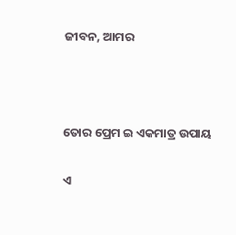ଜୀବନ, ଆମର



ତୋର ପ୍ରେମ ଇ ଏକମାତ୍ର ଉପାୟ

ଏ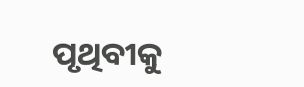ପୃଥିବୀକୁ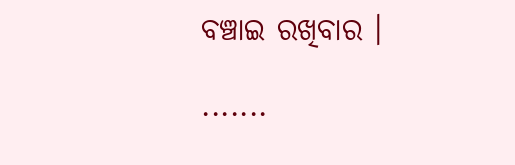ବଞ୍ଚାଇ ରଖିବାର ।

.......